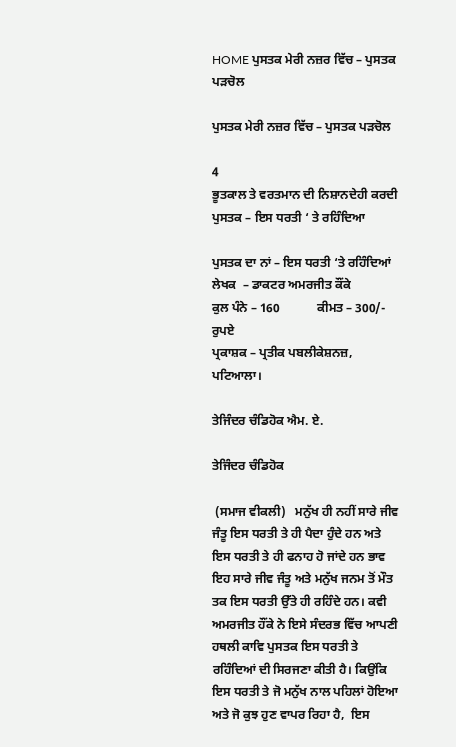HOME ਪੁਸਤਕ ਮੇਰੀ ਨਜ਼ਰ ਵਿੱਚ – ਪੁਸਤਕ ਪੜਚੋਲ

ਪੁਸਤਕ ਮੇਰੀ ਨਜ਼ਰ ਵਿੱਚ – ਪੁਸਤਕ ਪੜਚੋਲ

4
ਭੂਤਕਾਲ ਤੇ ਵਰਤਮਾਨ ਦੀ ਨਿਸ਼ਾਨਦੇਹੀ ਕਰਦੀ ਪੁਸਤਕ – ਇਸ ਧਰਤੀ ‘ ਤੇ ਰਹਿੰਦਿਆ

ਪੁਸਤਕ ਦਾ ਨਾਂ – ਇਸ ਧਰਤੀ ‘ਤੇ ਰਹਿੰਦਿਆਂ
ਲੇਖਕ  – ਡਾਕਟਰ ਅਮਰਜੀਤ ਕੌਂਕੇ
ਕੁਲ ਪੰਨੇ – 160            ਕੀਮਤ – 300/- ਰੁਪਏ
ਪ੍ਰਕਾਸ਼ਕ – ਪ੍ਰਤੀਕ ਪਬਲੀਕੇਸ਼ਨਜ਼, ਪਟਿਆਲਾ।

ਤੇਜਿੰਦਰ ਚੰਡਿਹੋਕ ਐਮ. ਏ.

ਤੇਜਿੰਦਰ ਚੰਡਿਹੋਕ

 (ਸਮਾਜ ਵੀਕਲੀ)   ਮਨੁੱਖ ਹੀ ਨਹੀਂ ਸਾਰੇ ਜੀਵ ਜੰਤੂ ਇਸ ਧਰਤੀ ਤੇ ਹੀ ਪੈਦਾ ਹੁੰਦੇ ਹਨ ਅਤੇ ਇਸ ਧਰਤੀ ਤੇ ਹੀ ਫਨਾਹ ਹੋ ਜਾਂਦੇ ਹਨ ਭਾਵ ਇਹ ਸਾਰੇ ਜੀਵ ਜੰਤੂ ਅਤੇ ਮਨੁੱਖ ਜਨਮ ਤੋਂ ਮੌਤ ਤਕ ਇਸ ਧਰਤੀ ਉੱਤੇ ਹੀ ਰਹਿੰਦੇ ਹਨ। ਕਵੀ ਅਮਰਜੀਤ ਹੌਂਕੇ ਨੇ ਇਸੇ ਸੰਦਰਭ ਵਿੱਚ ਆਪਣੀ ਹਥਲੀ ਕਾਵਿ ਪੁਸਤਕ ਇਸ ਧਰਤੀ ਤੇ ਰਹਿੰਦਿਆਂ ਦੀ ਸਿਰਜਣਾ ਕੀਤੀ ਹੈ। ਕਿਉਂਕਿ ਇਸ ਧਰਤੀ ਤੇ ਜੋ ਮਨੁੱਖ ਨਾਲ ਪਹਿਲਾਂ ਹੋਇਆ ਅਤੇ ਜੋ ਕੁਝ ਹੁਣ ਵਾਪਰ ਰਿਹਾ ਹੈ,  ਇਸ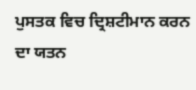ਪੁਸਤਕ ਵਿਚ ਦ੍ਰਿਸ਼ਟੀਮਾਨ ਕਰਨ ਦਾ ਯਤਨ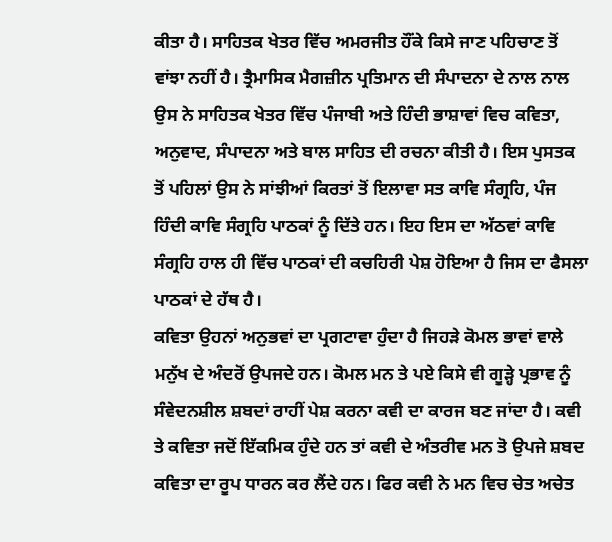ਕੀਤਾ ਹੈ। ਸਾਹਿਤਕ ਖੇਤਰ ਵਿੱਚ ਅਮਰਜੀਤ ਹੌਂਕੇ ਕਿਸੇ ਜਾਣ ਪਹਿਚਾਣ ਤੋਂ ਵਾਂਝਾ ਨਹੀਂ ਹੈ। ਤ੍ਰੈਮਾਸਿਕ ਮੈਗਜ਼ੀਨ ਪ੍ਰਤਿਮਾਨ ਦੀ ਸੰਪਾਦਨਾ ਦੇ ਨਾਲ ਨਾਲ ਉਸ ਨੇ ਸਾਹਿਤਕ ਖੇਤਰ ਵਿੱਚ ਪੰਜਾਬੀ ਅਤੇ ਹਿੰਦੀ ਭਾਸ਼ਾਵਾਂ ਵਿਚ ਕਵਿਤਾ, ਅਨੁਵਾਦ, ਸੰਪਾਦਨਾ ਅਤੇ ਬਾਲ ਸਾਹਿਤ ਦੀ ਰਚਨਾ ਕੀਤੀ ਹੈ। ਇਸ ਪੁਸਤਕ ਤੋਂ ਪਹਿਲਾਂ ਉਸ ਨੇ ਸਾਂਝੀਆਂ ਕਿਰਤਾਂ ਤੋਂ ਇਲਾਵਾ ਸਤ ਕਾਵਿ ਸੰਗ੍ਰਹਿ, ਪੰਜ ਹਿੰਦੀ ਕਾਵਿ ਸੰਗ੍ਰਹਿ ਪਾਠਕਾਂ ਨੂੰ ਦਿੱਤੇ ਹਨ। ਇਹ ਇਸ ਦਾ ਅੱਠਵਾਂ ਕਾਵਿ ਸੰਗ੍ਰਹਿ ਹਾਲ ਹੀ ਵਿੱਚ ਪਾਠਕਾਂ ਦੀ ਕਚਹਿਰੀ ਪੇਸ਼ ਹੋਇਆ ਹੈ ਜਿਸ ਦਾ ਫੈਸਲਾ ਪਾਠਕਾਂ ਦੇ ਹੱਥ ਹੈ।
ਕਵਿਤਾ ਉਹਨਾਂ ਅਨੁਭਵਾਂ ਦਾ ਪ੍ਰਗਟਾਵਾ ਹੁੰਦਾ ਹੈ ਜਿਹੜੇ ਕੋਮਲ ਭਾਵਾਂ ਵਾਲੇ ਮਨੁੱਖ ਦੇ ਅੰਦਰੋਂ ਉਪਜਦੇ ਹਨ। ਕੋਮਲ ਮਨ ਤੇ ਪਏ ਕਿਸੇ ਵੀ ਗੂੜ੍ਹੇ ਪ੍ਰਭਾਵ ਨੂੰ ਸੰਵੇਦਨਸ਼ੀਲ ਸ਼ਬਦਾਂ ਰਾਹੀਂ ਪੇਸ਼ ਕਰਨਾ ਕਵੀ ਦਾ ਕਾਰਜ ਬਣ ਜਾਂਦਾ ਹੈ। ਕਵੀ ਤੇ ਕਵਿਤਾ ਜਦੋਂ ਇੱਕਮਿਕ ਹੁੰਦੇ ਹਨ ਤਾਂ ਕਵੀ ਦੇ ਅੰਤਰੀਵ ਮਨ ਤੋ ਉਪਜੇ ਸ਼ਬਦ ਕਵਿਤਾ ਦਾ ਰੂਪ ਧਾਰਨ ਕਰ ਲੈਂਦੇ ਹਨ। ਫਿਰ ਕਵੀ ਨੇ ਮਨ ਵਿਚ ਚੇਤ ਅਚੇਤ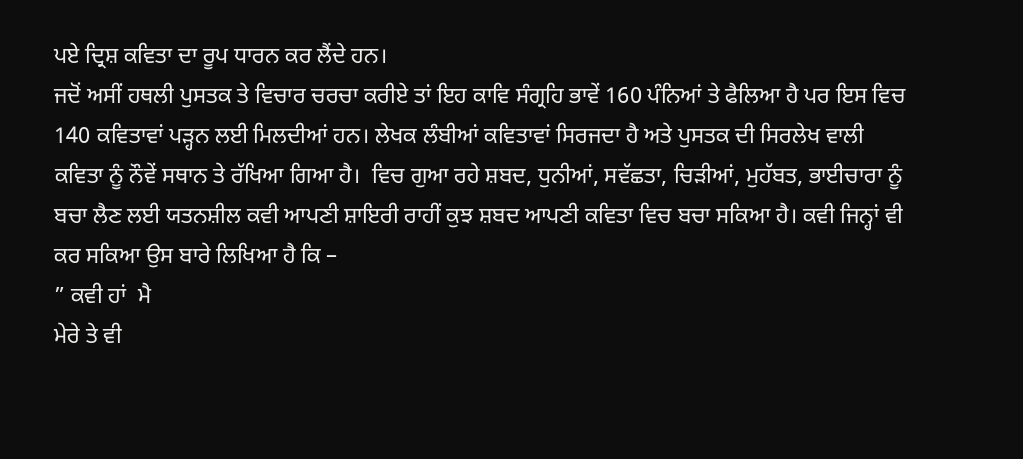ਪਏ ਦ੍ਰਿਸ਼ ਕਵਿਤਾ ਦਾ ਰੂਪ ਧਾਰਨ ਕਰ ਲੈਂਦੇ ਹਨ।
ਜਦੋਂ ਅਸੀਂ ਹਥਲੀ ਪੁਸਤਕ ਤੇ ਵਿਚਾਰ ਚਰਚਾ ਕਰੀਏ ਤਾਂ ਇਹ ਕਾਵਿ ਸੰਗ੍ਰਹਿ ਭਾਵੇਂ 160 ਪੰਨਿਆਂ ਤੇ ਫੈਲਿਆ ਹੈ ਪਰ ਇਸ ਵਿਚ 140 ਕਵਿਤਾਵਾਂ ਪੜ੍ਹਨ ਲਈ ਮਿਲਦੀਆਂ ਹਨ। ਲੇਖਕ ਲੰਬੀਆਂ ਕਵਿਤਾਵਾਂ ਸਿਰਜਦਾ ਹੈ ਅਤੇ ਪੁਸਤਕ ਦੀ ਸਿਰਲੇਖ ਵਾਲੀ ਕਵਿਤਾ ਨੂੰ ਨੌਵੇਂ ਸਥਾਨ ਤੇ ਰੱਖਿਆ ਗਿਆ ਹੈ।  ਵਿਚ ਗੁਆ ਰਹੇ ਸ਼ਬਦ, ਧੁਨੀਆਂ, ਸਵੱਛਤਾ, ਚਿੜੀਆਂ, ਮੁਹੱਬਤ, ਭਾਈਚਾਰਾ ਨੂੰ ਬਚਾ ਲੈਣ ਲਈ ਯਤਨਸ਼ੀਲ ਕਵੀ ਆਪਣੀ ਸ਼ਾਇਰੀ ਰਾਹੀਂ ਕੁਝ ਸ਼ਬਦ ਆਪਣੀ ਕਵਿਤਾ ਵਿਚ ਬਚਾ ਸਕਿਆ ਹੈ। ਕਵੀ ਜਿਨ੍ਹਾਂ ਵੀ ਕਰ ਸਕਿਆ ਉਸ ਬਾਰੇ ਲਿਖਿਆ ਹੈ ਕਿ –
” ਕਵੀ ਹਾਂ  ਮੈ
ਮੇਰੇ ਤੇ ਵੀ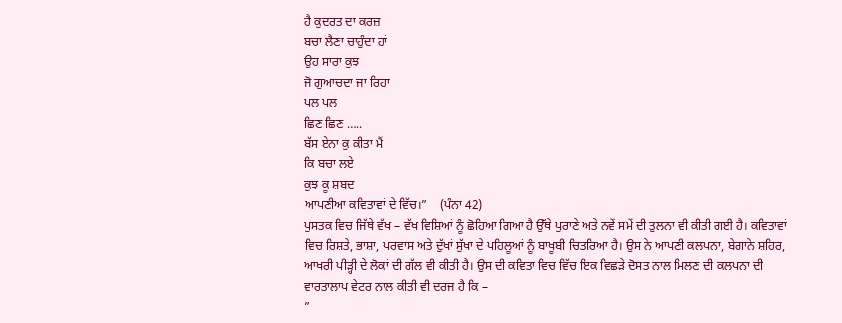ਹੈ ਕੁਦਰਤ ਦਾ ਕਰਜ਼
ਬਚਾ ਲੈਣਾ ਚਾਹੁੰਦਾ ਹਾਂ
ਉਹ ਸਾਰਾ ਕੁਝ
ਜੋ ਗੁਆਚਦਾ ਜਾ ਰਿਹਾ
ਪਲ ਪਲ
ਛਿਣ ਛਿਣ …..
ਬੱਸ ਏਨਾ ਕੁ ਕੀਤਾ ਮੈਂ
ਕਿ ਬਚਾ ਲਏ
ਕੁਝ ਕੂ ਸ਼ਬਦ
ਆਪਣੀਆ ਕਵਿਤਾਵਾਂ ਦੇ ਵਿੱਚ।”    (ਪੰਨਾ 42)
ਪੁਸਤਕ ਵਿਚ ਜਿੱਥੇ ਵੱਖ – ਵੱਖ ਵਿਸ਼ਿਆਂ ਨੂੰ ਛੋਹਿਆ ਗਿਆ ਹੈ ਉੱਥੇ ਪੁਰਾਣੇ ਅਤੇ ਨਵੇਂ ਸਮੇਂ ਦੀ ਤੁਲਨਾ ਵੀ ਕੀਤੀ ਗਈ ਹੈ। ਕਵਿਤਾਵਾਂ ਵਿਚ ਰਿਸ਼ਤੇ, ਭਾਸ਼ਾ, ਪਰਵਾਸ ਅਤੇ ਦੁੱਖਾਂ ਸੁੱਖਾ ਦੇ ਪਹਿਲੂਆਂ ਨੂੰ ਬਾਖੂਬੀ ਚਿਤਰਿਆ ਹੈ। ਉਸ ਨੇ ਆਪਣੀ ਕਲਪਨਾ, ਬੇਗਾਨੇ ਸ਼ਹਿਰ, ਆਖਰੀ ਪੀੜ੍ਹੀ ਦੇ ਲੋਕਾਂ ਦੀ ਗੱਲ ਵੀ ਕੀਤੀ ਹੈ। ਉਸ ਦੀ ਕਵਿਤਾ ਵਿਚ ਵਿੱਚ ਇਕ ਵਿਛੜੇ ਦੋਸਤ ਨਾਲ ਮਿਲਣ ਦੀ ਕਲਪਨਾ ਦੀ ਵਾਰਤਾਲਾਪ ਵੇਟਰ ਨਾਲ ਕੀਤੀ ਵੀ ਦਰਜ ਹੈ ਕਿ –
”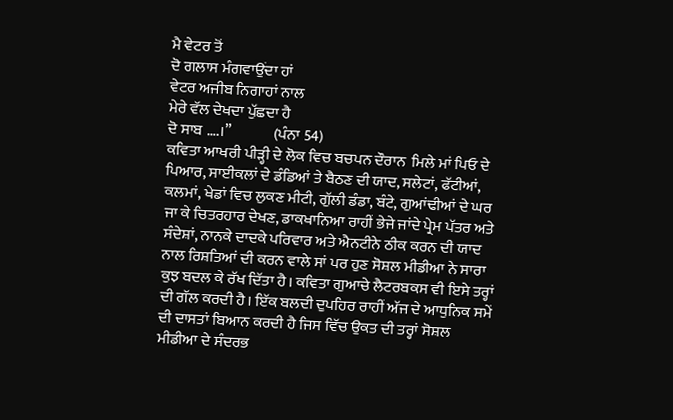ਮੈ ਵੇਟਰ ਤੋਂ
ਦੋ ਗਲਾਸ ਮੰਗਵਾਉਂਦਾ ਹਾਂ
ਵੇਟਰ ਅਜੀਬ ਨਿਗਾਹਾਂ ਨਾਲ
ਮੇਰੇ ਵੱਲ ਦੇਖਦਾ ਪੁੱਛਦਾ ਹੈ
ਦੋ ਸਾਬ ….।”              (ਪੰਨਾ 54)
ਕਵਿਤਾ ਆਖਰੀ ਪੀੜ੍ਹੀ ਦੇ ਲੋਕ ਵਿਚ ਬਚਪਨ ਦੌਰਾਨ  ਮਿਲੇ ਮਾਂ ਪਿਓ ਦੇ ਪਿਆਰ, ਸਾਈਕਲਾਂ ਦੇ ਡੰਡਿਆਂ ਤੇ ਬੈਠਣ ਦੀ ਯਾਦ, ਸਲੇਟਾਂ, ਫੱਟੀਆਂ, ਕਲਮਾਂ, ਖੇਡਾਂ ਵਿਚ ਲੁਕਣ ਮੀਟੀ, ਗੁੱਲੀ ਡੰਡਾ, ਬੰਟੇ, ਗੁਆਂਢੀਆਂ ਦੇ ਘਰ ਜਾ ਕੇ ਚਿਤਰਹਾਰ ਦੇਖਣ, ਡਾਕਖਾਨਿਆ ਰਾਹੀਂ ਭੇਜੇ ਜਾਂਦੇ ਪ੍ਰੇਮ ਪੱਤਰ ਅਤੇ ਸੰਦੇਸ਼ਾਂ, ਨਾਨਕੇ ਦਾਦਕੇ ਪਰਿਵਾਰ ਅਤੇ ਐਨਟੀਨੇ ਠੀਕ ਕਰਨ ਦੀ ਯਾਦ ਨਾਲ ਰਿਸ਼ਤਿਆਂ ਦੀ ਕਰਨ ਵਾਲੇ ਸਾਂ ਪਰ ਹੁਣ ਸੋਸ਼ਲ ਮੀਡੀਆ ਨੇ ਸਾਰਾ ਕੁਝ ਬਦਲ ਕੇ ਰੱਖ ਦਿੱਤਾ ਹੈ। ਕਵਿਤਾ ਗੁਆਚੇ ਲੈਟਰਬਕਸ ਵੀ ਇਸੇ ਤਰ੍ਹਾਂ ਦੀ ਗੱਲ ਕਰਦੀ ਹੈ। ਇੱਕ ਬਲਦੀ ਦੁਪਹਿਰ ਰਾਹੀਂ ਅੱਜ ਦੇ ਆਧੁਨਿਕ ਸਮੇਂ ਦੀ ਦਾਸਤਾਂ ਬਿਆਨ ਕਰਦੀ ਹੈ ਜਿਸ ਵਿੱਚ ਉਕਤ ਦੀ ਤਰ੍ਹਾਂ ਸੋਸ਼ਲ ਮੀਡੀਆ ਦੇ ਸੰਦਰਭ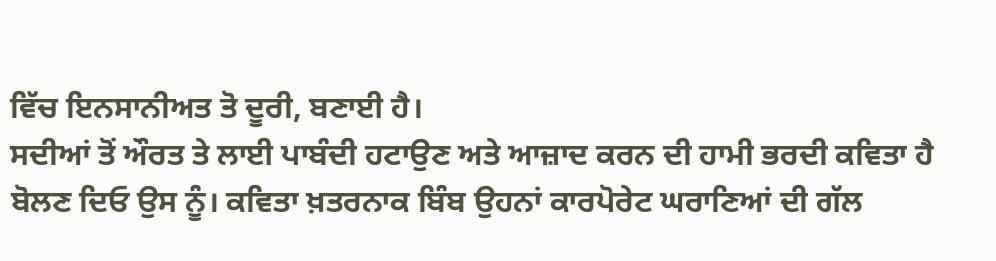ਵਿੱਚ ਇਨਸਾਨੀਅਤ ਤੋ ਦੂਰੀ, ਬਣਾਈ ਹੈ।
ਸਦੀਆਂ ਤੋਂ ਔਰਤ ਤੇ ਲਾਈ ਪਾਬੰਦੀ ਹਟਾਉਣ ਅਤੇ ਆਜ਼ਾਦ ਕਰਨ ਦੀ ਹਾਮੀ ਭਰਦੀ ਕਵਿਤਾ ਹੈ ਬੋਲਣ ਦਿਓ ਉਸ ਨੂੰ। ਕਵਿਤਾ ਖ਼ਤਰਨਾਕ ਬਿੰਬ ਉਹਨਾਂ ਕਾਰਪੋਰੇਟ ਘਰਾਣਿਆਂ ਦੀ ਗੱਲ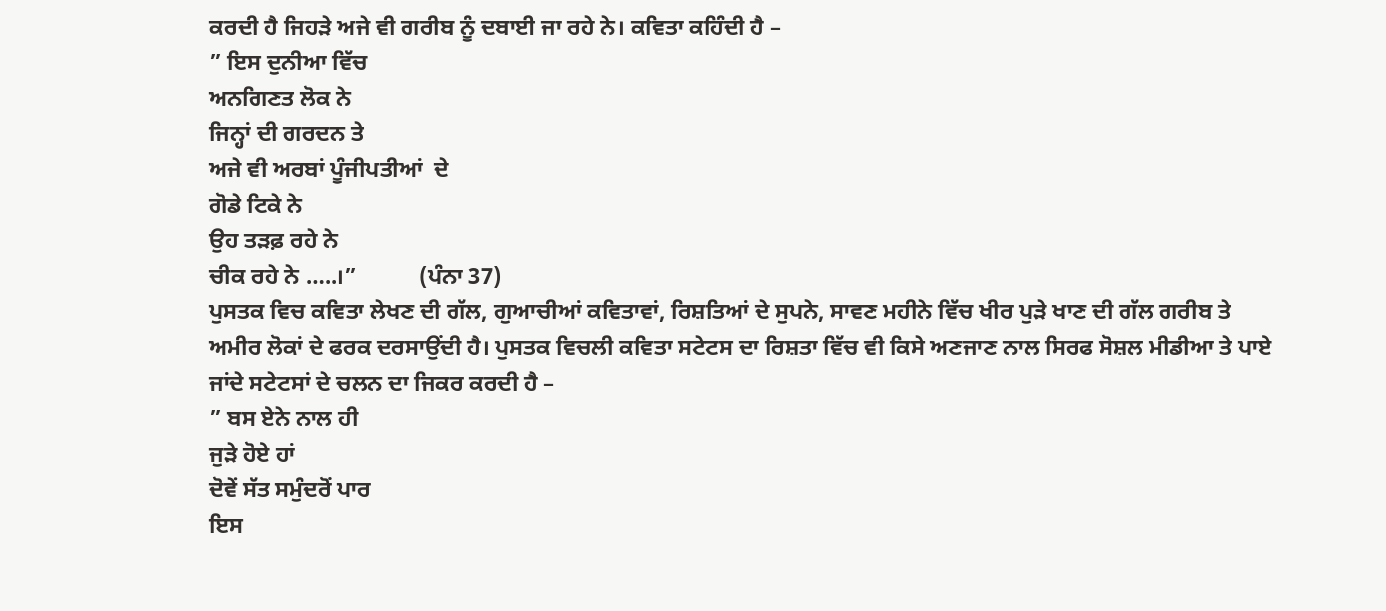ਕਰਦੀ ਹੈ ਜਿਹੜੇ ਅਜੇ ਵੀ ਗਰੀਬ ਨੂੰ ਦਬਾਈ ਜਾ ਰਹੇ ਨੇ। ਕਵਿਤਾ ਕਹਿੰਦੀ ਹੈ –
” ਇਸ ਦੁਨੀਆ ਵਿੱਚ
ਅਨਗਿਣਤ ਲੋਕ ਨੇ
ਜਿਨ੍ਹਾਂ ਦੀ ਗਰਦਨ ਤੇ
ਅਜੇ ਵੀ ਅਰਬਾਂ ਪੂੰਜੀਪਤੀਆਂ  ਦੇ
ਗੋਡੇ ਟਿਕੇ ਨੇ
ਉਹ ਤੜਫ਼ ਰਹੇ ਨੇ
ਚੀਕ ਰਹੇ ਨੇ …..।”           (ਪੰਨਾ 37)
ਪੁਸਤਕ ਵਿਚ ਕਵਿਤਾ ਲੇਖਣ ਦੀ ਗੱਲ, ਗੁਆਚੀਆਂ ਕਵਿਤਾਵਾਂ, ਰਿਸ਼ਤਿਆਂ ਦੇ ਸੁਪਨੇ, ਸਾਵਣ ਮਹੀਨੇ ਵਿੱਚ ਖੀਰ ਪੁੜੇ ਖਾਣ ਦੀ ਗੱਲ ਗਰੀਬ ਤੇ ਅਮੀਰ ਲੋਕਾਂ ਦੇ ਫਰਕ ਦਰਸਾਉਂਦੀ ਹੈ। ਪੁਸਤਕ ਵਿਚਲੀ ਕਵਿਤਾ ਸਟੇਟਸ ਦਾ ਰਿਸ਼ਤਾ ਵਿੱਚ ਵੀ ਕਿਸੇ ਅਣਜਾਣ ਨਾਲ ਸਿਰਫ ਸੋਸ਼ਲ ਮੀਡੀਆ ਤੇ ਪਾਏ ਜਾਂਦੇ ਸਟੇਟਸਾਂ ਦੇ ਚਲਨ ਦਾ ਜਿਕਰ ਕਰਦੀ ਹੈ –
” ਬਸ ਏਨੇ ਨਾਲ ਹੀ
ਜੁੜੇ ਹੋਏ ਹਾਂ
ਦੋਵੇਂ ਸੱਤ ਸਮੁੰਦਰੋਂ ਪਾਰ
ਇਸ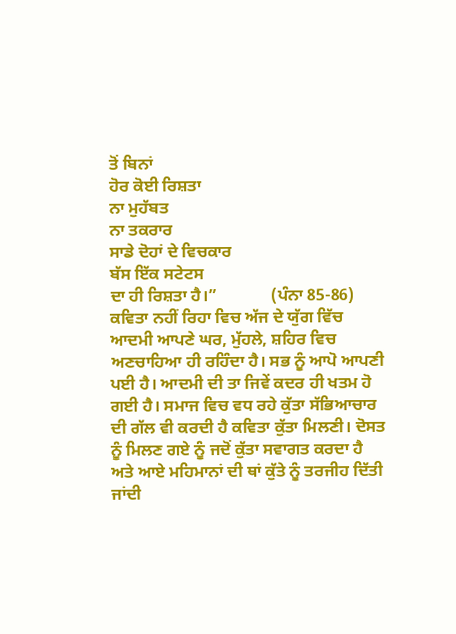ਤੋਂ ਬਿਨਾਂ
ਹੋਰ ਕੋਈ ਰਿਸ਼ਤਾ
ਨਾ ਮੁਹੱਬਤ
ਨਾ ਤਕਰਾਰ
ਸਾਡੇ ਦੋਹਾਂ ਦੇ ਵਿਚਕਾਰ
ਬੱਸ ਇੱਕ ਸਟੇਟਸ
ਦਾ ਹੀ ਰਿਸ਼ਤਾ ਹੈ।”             (ਪੰਨਾ 85-86)
ਕਵਿਤਾ ਨਹੀਂ ਰਿਹਾ ਵਿਚ ਅੱਜ ਦੇ ਯੁੱਗ ਵਿੱਚ ਆਦਮੀ ਆਪਣੇ ਘਰ, ਮੁੱਹਲੇ, ਸ਼ਹਿਰ ਵਿਚ ਅਣਚਾਹਿਆ ਹੀ ਰਹਿੰਦਾ ਹੈ। ਸਭ ਨੂੰ ਆਪੋ ਆਪਣੀ ਪਈ ਹੈ। ਆਦਮੀ ਦੀ ਤਾ ਜਿਵੇਂ ਕਦਰ ਹੀ ਖਤਮ ਹੋ ਗਈ ਹੈ। ਸਮਾਜ ਵਿਚ ਵਧ ਰਹੇ ਕੁੱਤਾ ਸੱਭਿਆਚਾਰ ਦੀ ਗੱਲ ਵੀ ਕਰਦੀ ਹੈ ਕਵਿਤਾ ਕੁੱਤਾ ਮਿਲਣੀ। ਦੋਸਤ ਨੂੰ ਮਿਲਣ ਗਏ ਨੂੰ ਜਦੋਂ ਕੁੱਤਾ ਸਵਾਗਤ ਕਰਦਾ ਹੈ ਅਤੇ ਆਏ ਮਹਿਮਾਨਾਂ ਦੀ ਥਾਂ ਕੁੱਤੇ ਨੂੰ ਤਰਜੀਹ ਦਿੱਤੀ ਜਾਂਦੀ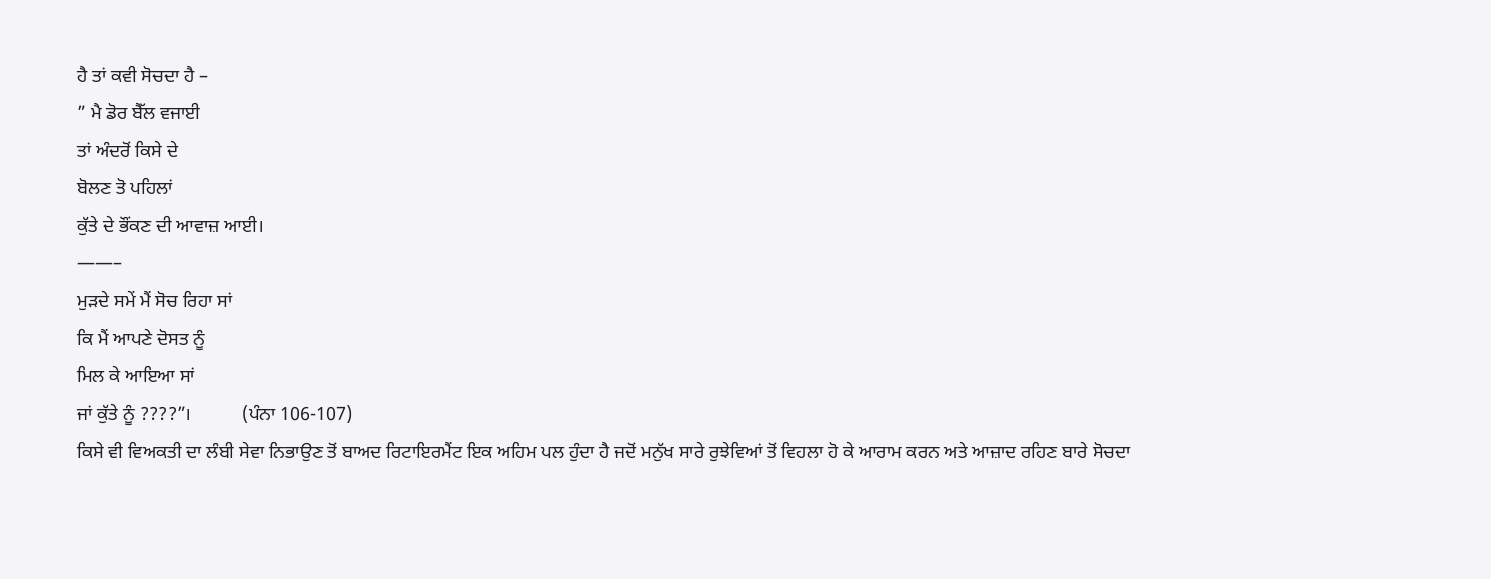ਹੈ ਤਾਂ ਕਵੀ ਸੋਚਦਾ ਹੈ –
” ਮੈ ਡੋਰ ਬੈੱਲ ਵਜਾਈ
ਤਾਂ ਅੰਦਰੋਂ ਕਿਸੇ ਦੇ
ਬੋਲਣ ਤੋ ਪਹਿਲਾਂ
ਕੁੱਤੇ ਦੇ ਭੌਂਕਣ ਦੀ ਆਵਾਜ਼ ਆਈ।
——–
ਮੁੜਦੇ ਸਮੇਂ ਮੈਂ ਸੋਚ ਰਿਹਾ ਸਾਂ
ਕਿ ਮੈਂ ਆਪਣੇ ਦੋਸਤ ਨੂੰ
ਮਿਲ ਕੇ ਆਇਆ ਸਾਂ
ਜਾਂ ਕੁੱਤੇ ਨੂੰ ????”।           (ਪੰਨਾ 106-107)
ਕਿਸੇ ਵੀ ਵਿਅਕਤੀ ਦਾ ਲੰਬੀ ਸੇਵਾ ਨਿਭਾਉਣ ਤੋਂ ਬਾਅਦ ਰਿਟਾਇਰਮੈਂਟ ਇਕ ਅਹਿਮ ਪਲ ਹੁੰਦਾ ਹੈ ਜਦੋਂ ਮਨੁੱਖ ਸਾਰੇ ਰੁਝੇਵਿਆਂ ਤੋਂ ਵਿਹਲਾ ਹੋ ਕੇ ਆਰਾਮ ਕਰਨ ਅਤੇ ਆਜ਼ਾਦ ਰਹਿਣ ਬਾਰੇ ਸੋਚਦਾ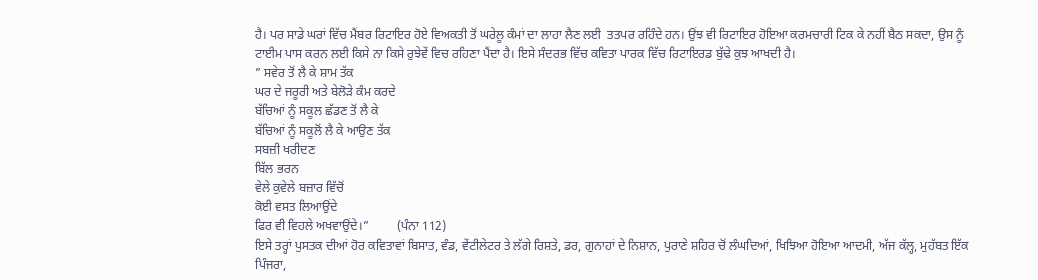ਹੈ। ਪਰ ਸਾਡੇ ਘਰਾਂ ਵਿੱਚ ਮੈਂਬਰ ਰਿਟਾਇਰ ਹੋਏ ਵਿਅਕਤੀ ਤੋਂ ਘਰੇਲੂ ਕੰਮਾਂ ਦਾ ਲਾਹਾ ਲੈਣ ਲਈ  ਤਤਪਰ ਰਹਿੰਦੇ ਹਨ। ਉਂਝ ਵੀ ਰਿਟਾਇਰ ਹੋਇਆ ਕਰਮਚਾਰੀ ਟਿਕ ਕੇ ਨਹੀਂ ਬੈਠ ਸਕਦਾ, ਉਸ ਨੂੰ ਟਾਈਮ ਪਾਸ ਕਰਨ ਲਈ ਕਿਸੇ ਨਾ ਕਿਸੇ ਰੁਝੇਵੇਂ ਵਿਚ ਰਹਿਣਾ ਪੈਂਦਾ ਹੈ। ਇਸੇ ਸੰਦਰਭ ਵਿੱਚ ਕਵਿਤਾ ਪਾਰਕ ਵਿੱਚ ਰਿਟਾਇਰਡ ਬੁੱਢੇ ਕੁਝ ਆਖਦੀ ਹੈ।
” ਸਵੇਰ ਤੋਂ ਲੈ ਕੇ ਸ਼ਾਮ ਤੱਕ
ਘਰ ਦੇ ਜਰੂਰੀ ਅਤੇ ਬੇਲੋੜੇ ਕੰਮ ਕਰਦੇ
ਬੱਚਿਆਂ ਨੂੰ ਸਕੂਲ ਛੱਡਣ ਤੋਂ ਲੈ ਕੇ
ਬੱਚਿਆਂ ਨੂੰ ਸਕੂਲੋਂ ਲੈ ਕੇ ਆਉਣ ਤੱਕ
ਸਬਜ਼ੀ ਖਰੀਦਣ
ਬਿੱਲ ਭਰਨ
ਵੇਲੇ ਕੁਵੇਲੇ ਬਜ਼ਾਰ ਵਿੱਚੋਂ
ਕੋਈ ਵਸਤ ਲਿਆਉਂਦੇ
ਫਿਰ ਵੀ ਵਿਹਲੇ ਅਖਵਾਉਂਦੇ।”         (ਪੰਨਾ 112)
ਇਸੇ ਤਰ੍ਹਾਂ ਪੁਸਤਕ ਦੀਆਂ ਹੋਰ ਕਵਿਤਾਵਾਂ ਬਿਸਾਤ, ਵੰਡ, ਵੇਂਟੀਲੇਟਰ ਤੇ ਲੱਗੇ ਰਿਸ਼ਤੇ, ਡਰ, ਗੁਨਾਹਾਂ ਦੇ ਨਿਸ਼ਾਨ, ਪੁਰਾਣੇ ਸ਼ਹਿਰ ਚੋਂ ਲੰਘਦਿਆਂ, ਖਿਝਿਆ ਹੋਇਆ ਆਦਮੀ, ਅੱਜ ਕੱਲ੍ਹ, ਮੁਹੱਬਤ ਇੱਕ ਪਿੰਜਰਾ,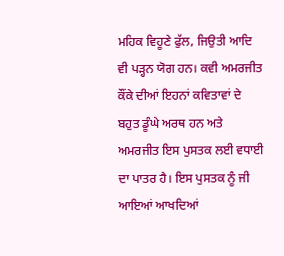ਮਹਿਕ ਵਿਹੂਣੇ ਫੁੱਲ, ਜਿਉਤੀ ਆਦਿ ਵੀ ਪੜ੍ਹਨ ਯੋਗ ਹਨ। ਕਵੀ ਅਮਰਜੀਤ ਕੌਂਕੇ ਦੀਆਂ ਇਹਨਾਂ ਕਵਿਤਾਵਾਂ ਦੇ ਬਹੁਤ ਡੂੰਘੇ ਅਰਥ ਹਨ ਅਤੇ ਅਮਰਜੀਤ ਇਸ ਪੁਸਤਕ ਲਈ ਵਧਾਈ ਦਾ ਪਾਤਰ ਹੈ। ਇਸ ਪੁਸਤਕ ਨੂੰ ਜੀ ਆਇਆਂ ਆਖਦਿਆਂ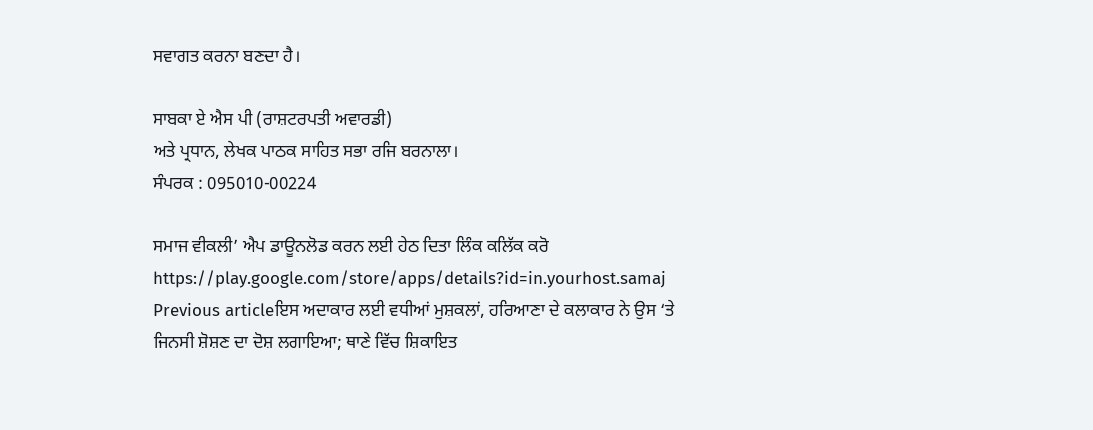ਸਵਾਗਤ ਕਰਨਾ ਬਣਦਾ ਹੈ।

ਸਾਬਕਾ ਏ ਐਸ ਪੀ (ਰਾਸ਼ਟਰਪਤੀ ਅਵਾਰਡੀ)
ਅਤੇ ਪ੍ਰਧਾਨ, ਲੇਖਕ ਪਾਠਕ ਸਾਹਿਤ ਸਭਾ ਰਜਿ ਬਰਨਾਲਾ।
ਸੰਪਰਕ : 095010-00224

ਸਮਾਜ ਵੀਕਲੀ’ ਐਪ ਡਾਊਨਲੋਡ ਕਰਨ ਲਈ ਹੇਠ ਦਿਤਾ ਲਿੰਕ ਕਲਿੱਕ ਕਰੋ
https://play.google.com/store/apps/details?id=in.yourhost.samaj
Previous articleਇਸ ਅਦਾਕਾਰ ਲਈ ਵਧੀਆਂ ਮੁਸ਼ਕਲਾਂ, ਹਰਿਆਣਾ ਦੇ ਕਲਾਕਾਰ ਨੇ ਉਸ ‘ਤੇ ਜਿਨਸੀ ਸ਼ੋਸ਼ਣ ਦਾ ਦੋਸ਼ ਲਗਾਇਆ; ਥਾਣੇ ਵਿੱਚ ਸ਼ਿਕਾਇਤ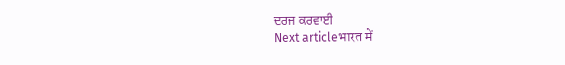ਦਰਜ ਕਰਵਾਈ
Next articleभारत में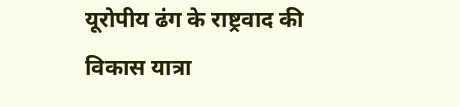यूरोपीय ढंग के राष्ट्रवाद की विकास यात्रा